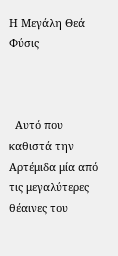Η Μεγάλη Θεά Φύσις



  Αυτό που καθιστά την Αρτέμιδα μία από τις μεγαλύτερες θέαινες του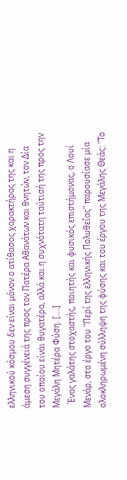ελληνικού κόσμου δεν είναι μόνον ο ατίθασος χαρακτήρας της και η άμεση συγγένειά της προς τον Πατέρα Αθανάτων και θνητών, τον Δία του οποίου είναι θυγατέρα, αλλά και η συχνότατη ταύτισή της προς την Μεγάλη Μητέρα Φύση. [....]
  Ένας γαλάτης στοχαστής, ποιητής και φυσικός επιστήμονας, ο Λουί Μενάρ, στο έργο του "Περί της ελληνικής Πολυθεΐας" παρουσίασε μία ολοκληρωμένη σύλληψη της φύσης και του έργου της Μεγάλης Θεάς: "Το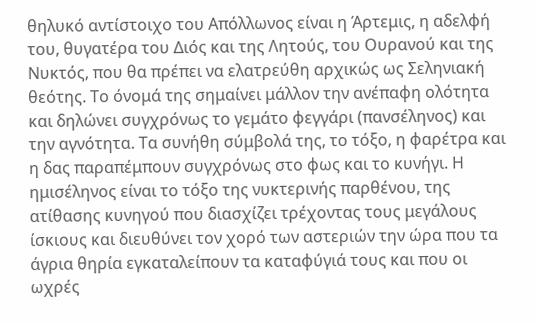θηλυκό αντίστοιχο του Απόλλωνος είναι η Άρτεμις, η αδελφή του, θυγατέρα του Διός και της Λητούς, του Ουρανού και της Νυκτός, που θα πρέπει να ελατρεύθη αρχικώς ως Σεληνιακή θεότης. Το όνομά της σημαίνει μάλλον την ανέπαφη ολότητα και δηλώνει συγχρόνως το γεμάτο φεγγάρι (πανσέληνος) και την αγνότητα. Τα συνήθη σύμβολά της, το τόξο, η φαρέτρα και η δας παραπέμπουν συγχρόνως στο φως και το κυνήγι. Η ημισέληνος είναι το τόξο της νυκτερινής παρθένου, της ατίθασης κυνηγού που διασχίζει τρέχοντας τους μεγάλους ίσκιους και διευθύνει τον χορό των αστεριών την ώρα που τα άγρια θηρία εγκαταλείπουν τα καταφύγιά τους και που οι ωχρές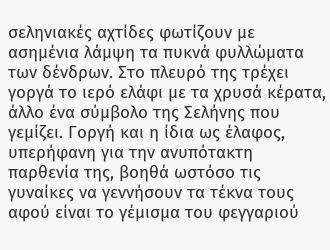σεληνιακές αχτίδες φωτίζουν με ασημένια λάμψη τα πυκνά φυλλώματα των δένδρων. Στο πλευρό της τρέχει γοργά το ιερό ελάφι με τα χρυσά κέρατα, άλλο ένα σύμβολο της Σελήνης που γεμίζει. Γοργή και η ίδια ως έλαφος, υπερήφανη για την ανυπότακτη παρθενία της, βοηθά ωστόσο τις γυναίκες να γεννήσουν τα τέκνα τους αφού είναι το γέμισμα του φεγγαριού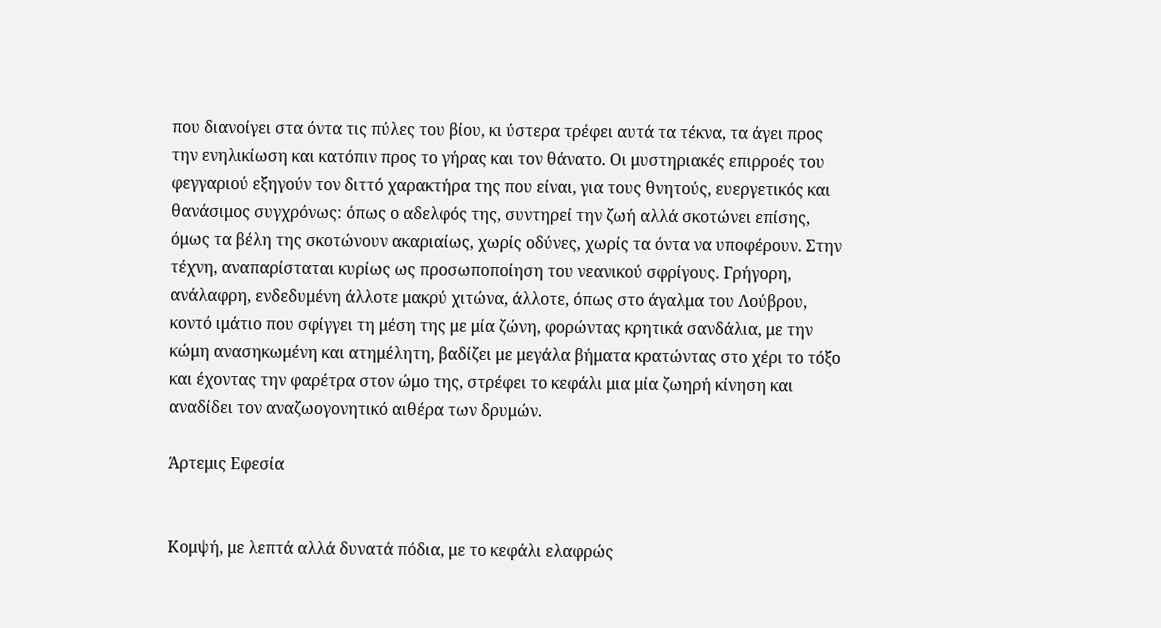που διανοίγει στα όντα τις πύλες του βίου, κι ύστερα τρέφει αυτά τα τέκνα, τα άγει προς την ενηλικίωση και κατόπιν προς το γήρας και τον θάνατο. Οι μυστηριακές επιρροές του φεγγαριού εξηγούν τον διττό χαρακτήρα της που είναι, για τους θνητούς, ευεργετικός και θανάσιμος συγχρόνως: όπως ο αδελφός της, συντηρεί την ζωή αλλά σκοτώνει επίσης, όμως τα βέλη της σκοτώνουν ακαριαίως, χωρίς οδύνες, χωρίς τα όντα να υποφέρουν. Στην τέχνη, αναπαρίσταται κυρίως ως προσωποποίηση του νεανικού σφρίγους. Γρήγορη, ανάλαφρη, ενδεδυμένη άλλοτε μακρύ χιτώνα, άλλοτε, όπως στο άγαλμα του Λούβρου, κοντό ιμάτιο που σφίγγει τη μέση της με μία ζώνη, φορώντας κρητικά σανδάλια, με την κώμη ανασηκωμένη και ατημέλητη, βαδίζει με μεγάλα βήματα κρατώντας στο χέρι το τόξο και έχοντας την φαρέτρα στον ώμο της, στρέφει το κεφάλι μια μία ζωηρή κίνηση και αναδίδει τον αναζωογονητικό αιθέρα των δρυμών.

Άρτεμις Εφεσία


Κομψή, με λεπτά αλλά δυνατά πόδια, με το κεφάλι ελαφρώς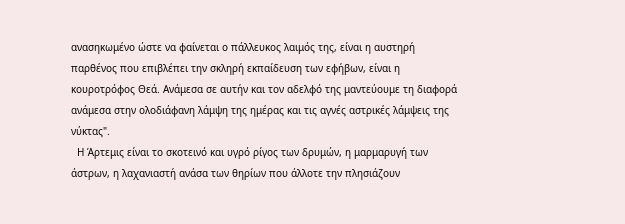ανασηκωμένο ώστε να φαίνεται ο πάλλευκος λαιμός της, είναι η αυστηρή παρθένος που επιβλέπει την σκληρή εκπαίδευση των εφήβων, είναι η κουροτρόφος Θεά. Ανάμεσα σε αυτήν και τον αδελφό της μαντεύουμε τη διαφορά ανάμεσα στην ολοδιάφανη λάμψη της ημέρας και τις αγνές αστρικές λάμψεις της νύκτας".
  Η Άρτεμις είναι το σκοτεινό και υγρό ρίγος των δρυμών, η μαρμαρυγή των άστρων, η λαχανιαστή ανάσα των θηρίων που άλλοτε την πλησιάζουν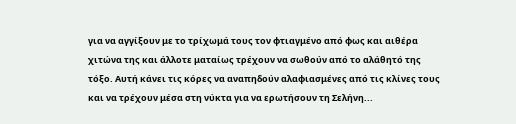για να αγγίξουν με το τρίχωμά τους τον φτιαγμένο από φως και αιθέρα χιτώνα της και άλλοτε ματαίως τρέχουν να σωθούν από το αλάθητό της τόξο. Αυτή κάνει τις κόρες να αναπηδούν αλαφιασμένες από τις κλίνες τους και να τρέχουν μέσα στη νύκτα για να ερωτήσουν τη Σελήνη...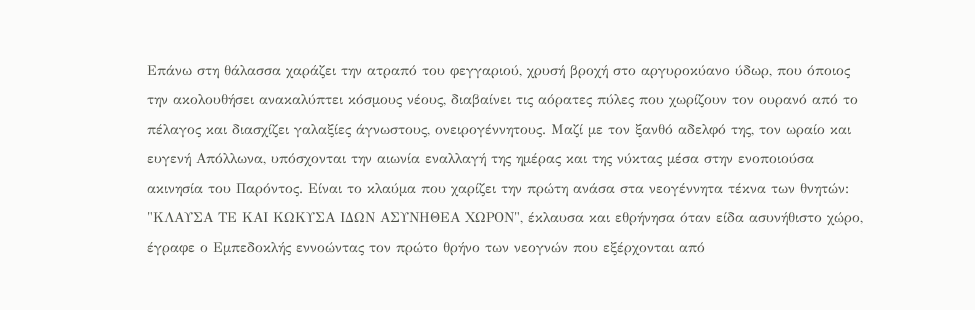Επάνω στη θάλασσα χαράζει την ατραπό του φεγγαριού, χρυσή βροχή στο αργυροκύανο ύδωρ, που όποιος την ακολουθήσει ανακαλύπτει κόσμους νέους, διαβαίνει τις αόρατες πύλες που χωρίζουν τον ουρανό από το πέλαγος και διασχίζει γαλαξίες άγνωστους, ονειρογέννητους. Μαζί με τον ξανθό αδελφό της, τον ωραίο και ευγενή Απόλλωνα, υπόσχονται την αιωνία εναλλαγή της ημέρας και της νύκτας μέσα στην ενοποιούσα ακινησία του Παρόντος. Είναι το κλαύμα που χαρίζει την πρώτη ανάσα στα νεογέννητα τέκνα των θνητών: "ΚΛΑΥΣΑ ΤΕ ΚΑΙ ΚΩΚΥΣΑ ΙΔΩΝ ΑΣΥΝΗΘΕΑ ΧΩΡΟΝ", έκλαυσα και εθρήνησα όταν είδα ασυνήθιστο χώρο, έγραφε ο Εμπεδοκλής εννοώντας τον πρώτο θρήνο των νεογνών που εξέρχονται από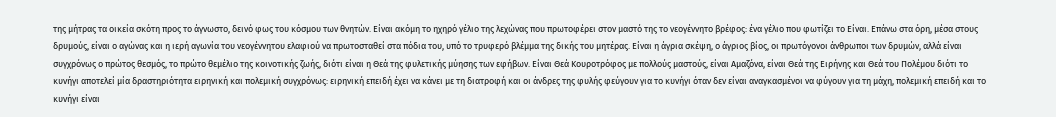της μήτρας τα οικεία σκότη προς το άγνωστο, δεινό φως του κόσμου των θνητών. Είναι ακόμη το ηχηρό γέλιο της λεχώνας που πρωτοφέρει στον μαστό της το νεογέννητο βρέφος: ένα γέλιο που φωτίζει το Είναι. Επάνω στα όρη, μέσα στους δρυμούς, είναι ο αγώνας και η ιερή αγωνία του νεογέννητου ελαφιού να πρωτοσταθεί στα πόδια του, υπό το τρυφερό βλέμμα της δικής του μητέρας. Είναι η άγρια σκέψη, ο άγριος βίος, οι πρωτόγονοι άνθρωποι των δρυμών, αλλά είναι συγχρόνως ο πρώτος θεσμός, το πρώτο θεμέλιο της κοινοτικής ζωής, διότι είναι η Θεά της φυλετικής μύησης των εφήβων. Είναι Θεά Κουροτρόφος με πολλούς μαστούς, είναι Αμαζόνα, είναι Θεά της Ειρήνης και Θεά του Πολέμου διότι το κυνήγι αποτελεί μία δραστηριότητα ειρηνική και πολεμική συγχρόνως: ειρηνική επειδή έχει να κάνει με τη διατροφή και οι άνδρες της φυλής φεύγουν για το κυνήγι όταν δεν είναι αναγκασμένοι να φύγουν για τη μάχη, πολεμική επειδή και το κυνήγι είναι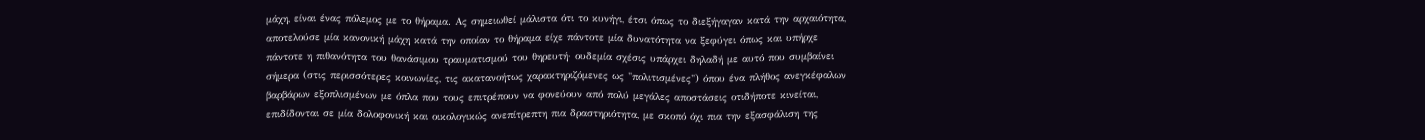μάχη, είναι ένας πόλεμος με το θήραμα. Ας σημειωθεί μάλιστα ότι το κυνήγι, έτσι όπως το διεξήγαγαν κατά την αρχαιότητα, αποτελούσε μία κανονική μάχη κατά την οποίαν το θήραμα είχε πάντοτε μία δυνατότητα να ξεφύγει όπως και υπήρχε πάντοτε η πιθανότητα του θανάσιμου τραυματισμού του θηρευτή· ουδεμία σχέσις υπάρχει δηλαδή με αυτό που συμβαίνει σήμερα (στις περισσότερες κοινωνίες, τις ακατανοήτως χαρακτηριζόμενες ως "πολιτισμένες") όπου ένα πλήθος ανεγκέφαλων βαρβάρων εξοπλισμένων με όπλα που τους επιτρέπουν να φονεύουν από πολύ μεγάλες αποστάσεις οτιδήποτε κινείται, επιδίδονται σε μία δολοφονική και οικολογικώς ανεπίτρεπτη πια δραστηριότητα, με σκοπό όχι πια την εξασφάλιση της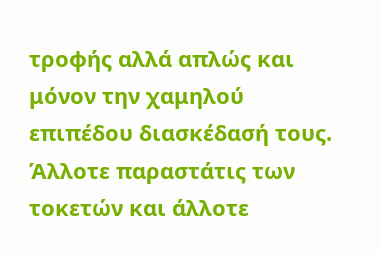τροφής αλλά απλώς και μόνον την χαμηλού επιπέδου διασκέδασή τους.
Άλλοτε παραστάτις των τοκετών και άλλοτε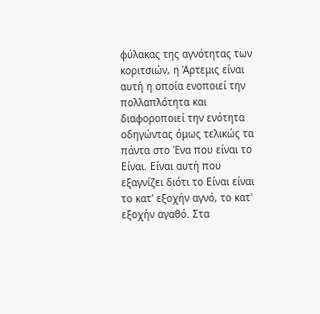φύλακας της αγνότητας των κοριτσιών, η Άρτεμις είναι αυτή η οποία ενοποιεί την πολλαπλότητα και διαφοροποιεί την ενότητα οδηγώντας όμως τελικώς τα πάντα στο Ένα που είναι το Είναι. Είναι αυτή που εξαγνίζει διότι το Είναι είναι το κατ' εξοχήν αγνό, το κατ' εξοχήν αγαθό. Στα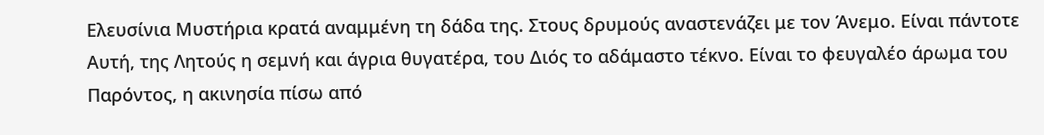Ελευσίνια Μυστήρια κρατά αναμμένη τη δάδα της. Στους δρυμούς αναστενάζει με τον Άνεμο. Είναι πάντοτε Αυτή, της Λητούς η σεμνή και άγρια θυγατέρα, του Διός το αδάμαστο τέκνο. Είναι το φευγαλέο άρωμα του Παρόντος, η ακινησία πίσω από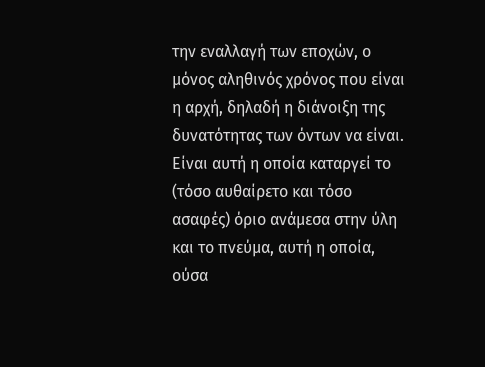την εναλλαγή των εποχών, ο μόνος αληθινός χρόνος που είναι η αρχή, δηλαδή η διάνοιξη της δυνατότητας των όντων να είναι. Είναι αυτή η οποία καταργεί το (τόσο αυθαίρετο και τόσο ασαφές) όριο ανάμεσα στην ύλη και το πνεύμα, αυτή η οποία, ούσα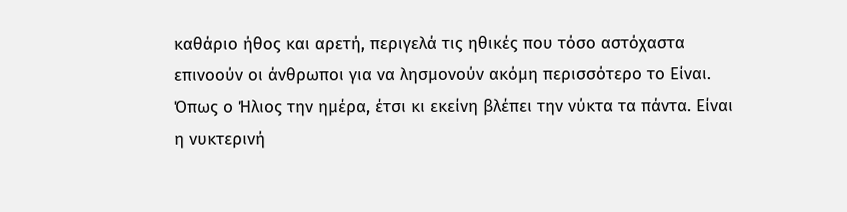καθάριο ήθος και αρετή, περιγελά τις ηθικές που τόσο αστόχαστα επινοούν οι άνθρωποι για να λησμονούν ακόμη περισσότερο το Είναι. Όπως ο Ήλιος την ημέρα, έτσι κι εκείνη βλέπει την νύκτα τα πάντα. Είναι η νυκτερινή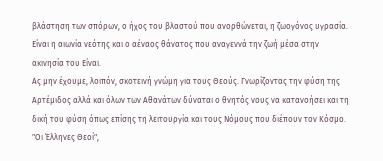βλάστηση των σπόρων, ο ήχος του βλαστού που ανορθώνεται, η ζωογόνος υγρασία. Είναι η αιωνία νεότης και ο αέναος θάνατος που αναγεννά την ζωή μέσα στην ακινησία του Είναι.
Ας μην έχουμε, λοιπόν, σκοτεινή γνώμη για τους Θεούς. Γνωρίζοντας την φύση της Αρτέμιδος αλλά και όλων των Αθανάτων δύναται ο θνητός νους να κατανοήσει και τη δική του φύση όπως επίσης τη λειτουργία και τους Νόμους που διέπουν τον Κόσμο. "Οι Έλληνες Θεοί",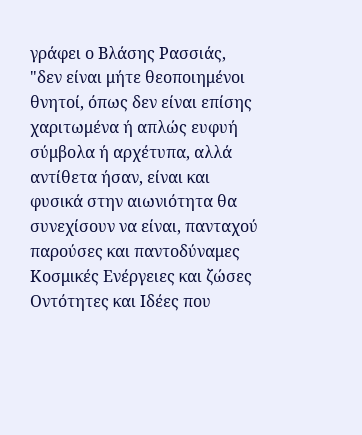γράφει ο Βλάσης Ρασσιάς, "δεν είναι μήτε θεοποιημένοι θνητοί, όπως δεν είναι επίσης χαριτωμένα ή απλώς ευφυή σύμβολα ή αρχέτυπα, αλλά αντίθετα ήσαν, είναι και φυσικά στην αιωνιότητα θα συνεχίσουν να είναι, πανταχού παρούσες και παντοδύναμες Κοσμικές Ενέργειες και ζώσες Οντότητες και Ιδέες που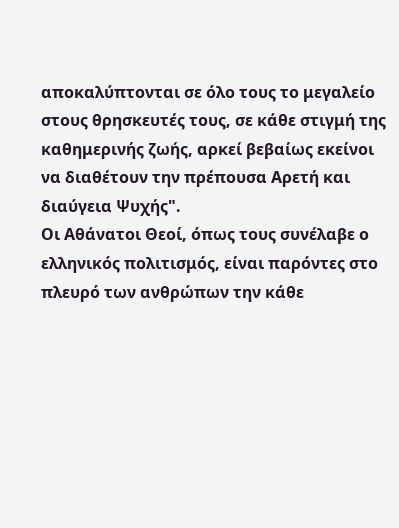αποκαλύπτονται σε όλο τους το μεγαλείο στους θρησκευτές τους, σε κάθε στιγμή της καθημερινής ζωής, αρκεί βεβαίως εκείνοι να διαθέτουν την πρέπουσα Αρετή και διαύγεια Ψυχής".
Οι Αθάνατοι Θεοί, όπως τους συνέλαβε ο ελληνικός πολιτισμός, είναι παρόντες στο πλευρό των ανθρώπων την κάθε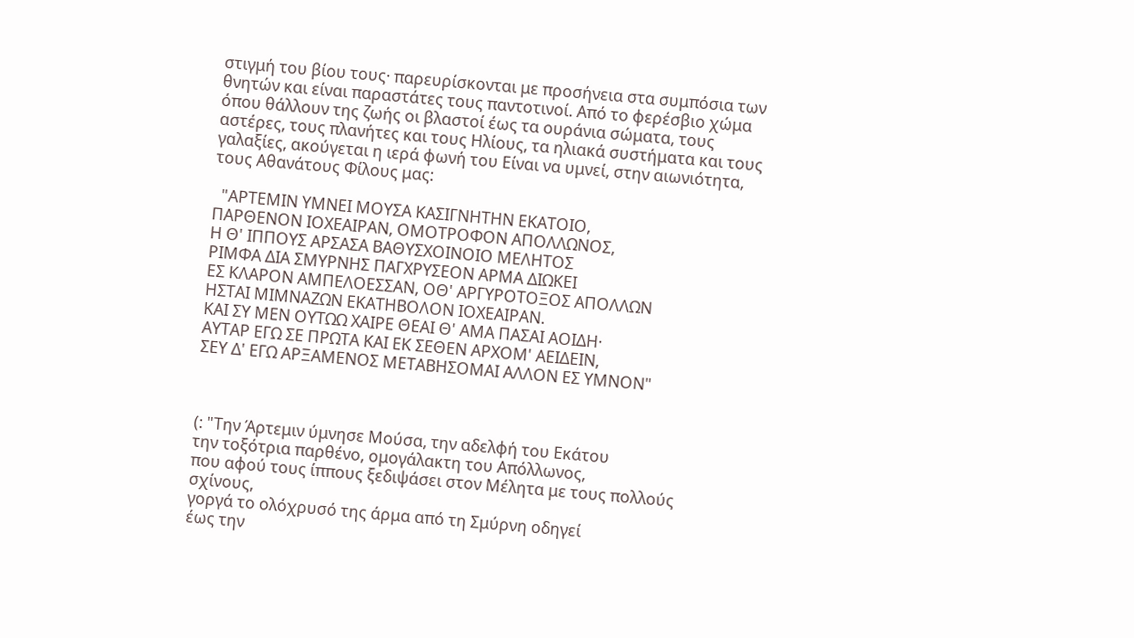στιγμή του βίου τους· παρευρίσκονται με προσήνεια στα συμπόσια των θνητών και είναι παραστάτες τους παντοτινοί. Από το φερέσβιο χώμα όπου θάλλουν της ζωής οι βλαστοί έως τα ουράνια σώματα, τους αστέρες, τους πλανήτες και τους Ηλίους, τα ηλιακά συστήματα και τους γαλαξίες, ακούγεται η ιερά φωνή του Είναι να υμνεί, στην αιωνιότητα, τους Αθανάτους Φίλους μας:

  "ΑΡΤΕΜΙΝ ΥΜΝΕΙ ΜΟΥΣΑ ΚΑΣΙΓΝΗΤΗΝ ΕΚΑΤΟΙΟ,
ΠΑΡΘΕΝΟΝ ΙΟΧΕΑΙΡΑΝ, ΟΜΟΤΡΟΦΟΝ ΑΠΟΛΛΩΝΟΣ,
Η Θ' ΙΠΠΟΥΣ ΑΡΣΑΣΑ ΒΑΘΥΣΧΟΙΝΟΙΟ ΜΕΛΗΤΟΣ
ΡΙΜΦΑ ΔΙΑ ΣΜΥΡΝΗΣ ΠΑΓΧΡΥΣΕΟΝ ΑΡΜΑ ΔΙΩΚΕΙ
ΕΣ ΚΛΑΡΟΝ ΑΜΠΕΛΟΕΣΣΑΝ, ΟΘ' ΑΡΓΥΡΟΤΟΞΟΣ ΑΠΟΛΛΩΝ
ΗΣΤΑΙ ΜΙΜΝΑΖΩΝ ΕΚΑΤΗΒΟΛΟΝ ΙΟΧΕΑΙΡΑΝ.
ΚΑΙ ΣΥ ΜΕΝ ΟΥΤΩΩ ΧΑΙΡΕ ΘΕΑΙ Θ' ΑΜΑ ΠΑΣΑΙ ΑΟΙΔΗ·
ΑΥΤΑΡ ΕΓΩ ΣΕ ΠΡΩΤΑ ΚΑΙ ΕΚ ΣΕΘΕΝ ΑΡΧΟΜ' ΑΕΙΔΕΙΝ,
ΣΕΥ Δ' ΕΓΩ ΑΡΞΑΜΕΝΟΣ ΜΕΤΑΒΗΣΟΜΑΙ ΑΛΛΟΝ ΕΣ ΥΜΝΟΝ"



(: "Την Άρτεμιν ύμνησε Μούσα, την αδελφή του Εκάτου
την τοξότρια παρθένο, ομογάλακτη του Απόλλωνος,
που αφού τους ίππους ξεδιψάσει στον Μέλητα με τους πολλούς σχίνους,
γοργά το ολόχρυσό της άρμα από τη Σμύρνη οδηγεί
έως την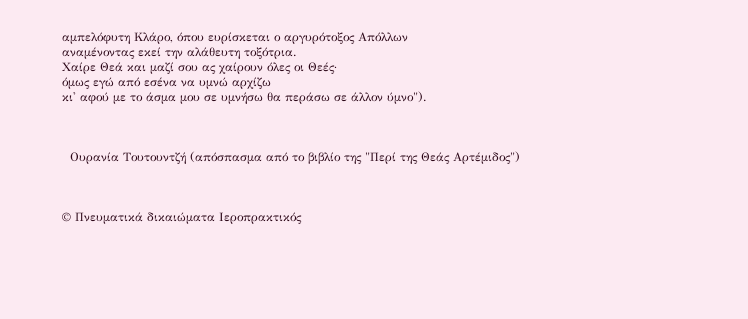αμπελόφυτη Κλάρο, όπου ευρίσκεται ο αργυρότοξος Απόλλων
αναμένοντας εκεί την αλάθευτη τοξότρια.
Χαίρε Θεά και μαζί σου ας χαίρουν όλες οι Θεές·
όμως εγώ από εσένα να υμνώ αρχίζω
κι' αφού με το άσμα μου σε υμνήσω θα περάσω σε άλλον ύμνο").



  Ουρανία Τουτουντζή (απόσπασμα από το βιβλίο της "Περί της Θεάς Αρτέμιδος")



© Πνευματικά δικαιώματα Ιεροπρακτικός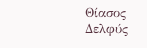Θίασος Δελφύς